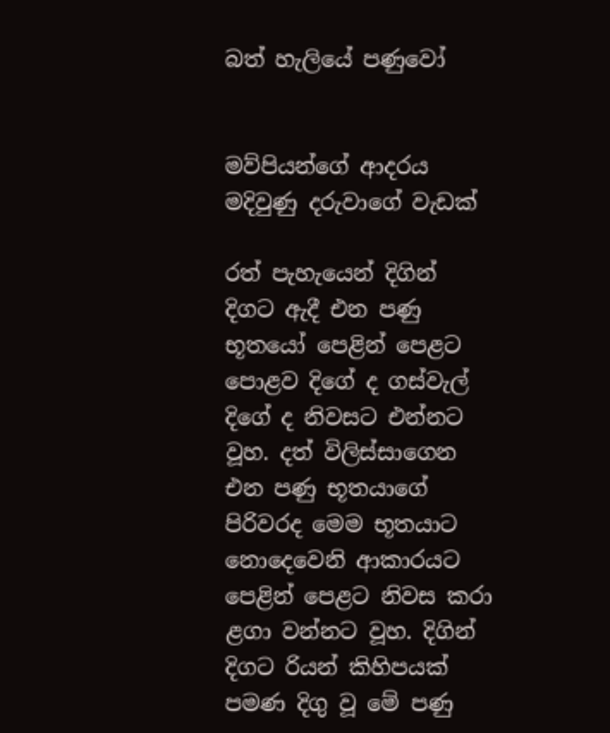බත් හැලියේ පණුවෝ


මව්පියන්ගේ ආදරය මදිවුණු දරුවාගේ වැඩක්

රත් පැහැයෙන් දිගින් දිගට ඇදී එන පණු භූතයෝ පෙළින් පෙළට පොළව දිගේ ද ගස්වැල් දිගේ ද නිවසට එන්නට වූහ. දත් විලිස්සාගෙන එන පණු භූතයාගේ පිරිවරද මෙම භූතයාට නොදෙවෙනි ආකාරයට පෙළින් පෙළට නිවස කරා ළගා වන්නට වූහ. දිගින් දිගට රියන් කිහිපයක් පමණ දිගු වූ මේ පණු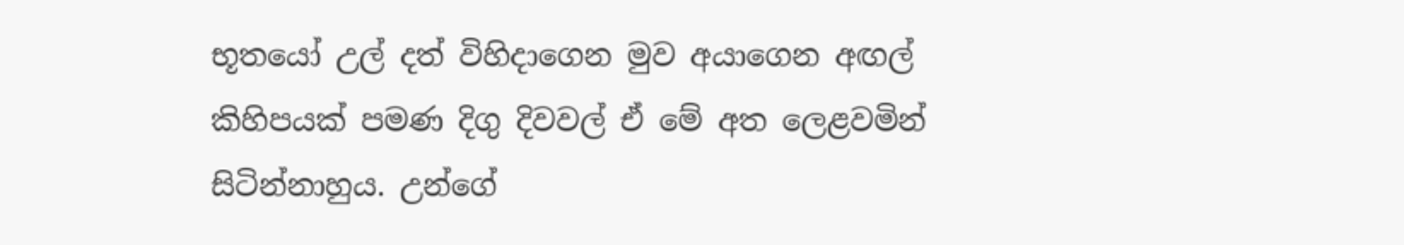භූතයෝ උල් දත් විහිදාගෙන මුව අයාගෙන අඟල් කිහිපයක් පමණ දිගු දිවවල් ඒ මේ අත ලෙළවමින් සිටින්නාහුය. උන්ගේ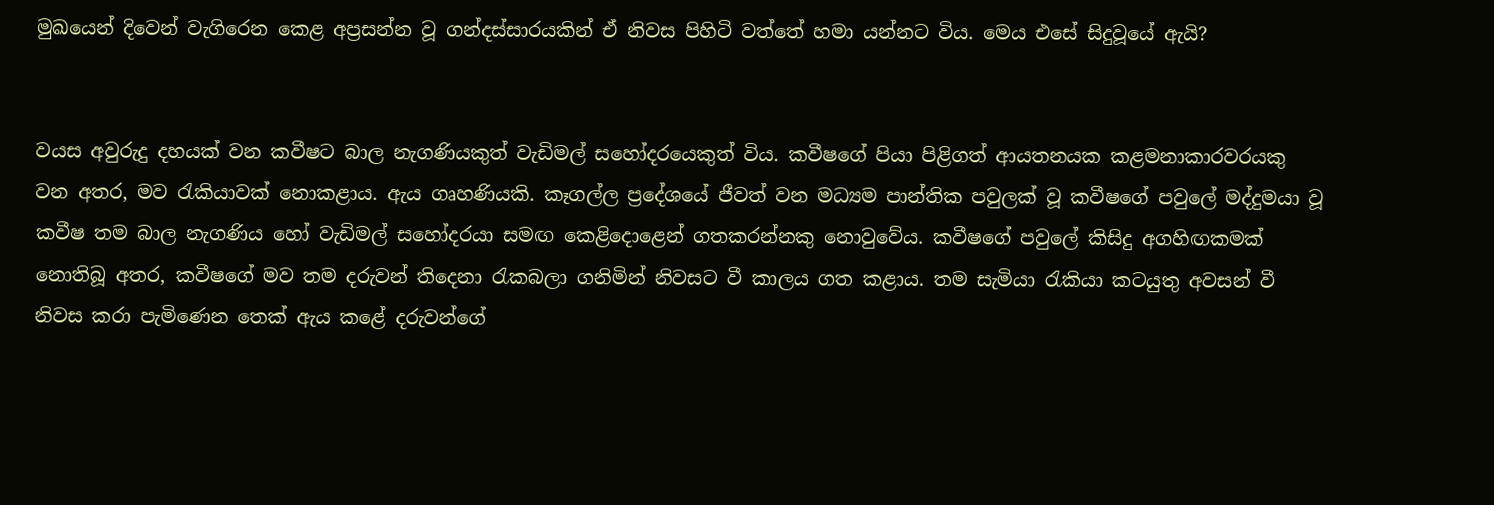මුඛයෙන් දිවෙන් වැගිරෙන කෙළ අප්‍රසන්න වූ ගන්දස්සාරයකින් ඒ නිවස පිහිටි වත්තේ හමා යන්නට විය. මෙය එසේ සිදුවූයේ ඇයි?


වයස අවුරුදු දහයක් වන කවීෂට බාල නැගණියකුත් වැඩිමල් සහෝදරයෙකුත් විය. කවීෂගේ පියා පිළිගත් ආයතනයක කළමනාකාරවරයකු වන අතර, මව රැකියාවක් නොකළාය. ඇය ගෘහණියකි. කෑගල්ල ප්‍රදේශයේ ජීවත් වන මධ්‍යම පාන්තික පවුලක් වූ කවීෂගේ පවුලේ මද්දුමයා වූ කවීෂ තම බාල නැගණිය හෝ වැඩිමල් සහෝදරයා සමඟ කෙළිදොළෙන් ගතකරන්නකු නොවුවේය. කවීෂගේ පවුලේ කිසිදු අගහිඟකමක් නොතිබූ අතර, කවීෂගේ මව තම දරුවන් තිදෙනා රැකබලා ගනිමින් නිවසට වී කාලය ගත කළාය. තම සැමියා රැකියා කටයුතු අවසන් වී නිවස කරා පැමිණෙන තෙක් ඇය කළේ දරුවන්ගේ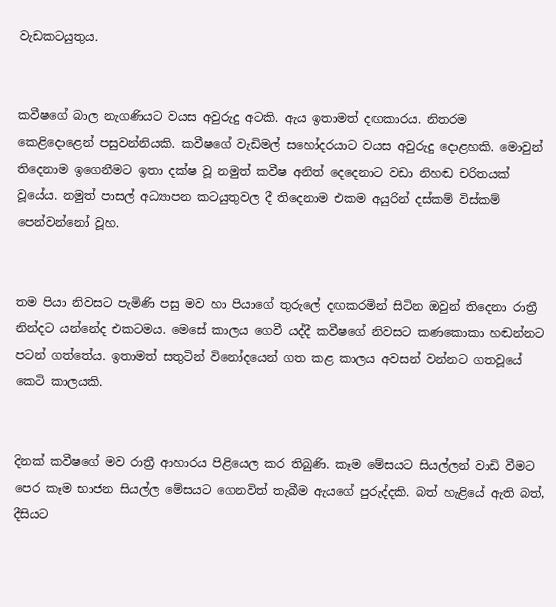වැඩකටයුතුය.


කවීෂගේ බාල නැගණියට වයස අවුරුදු අටකි. ඇය ඉතාමත් දඟකාරය. නිතරම කෙළිදොළෙන් පසුවන්නියකි. කවීෂගේ වැඩිමල් සහෝදරයාට වයස අවුරුදු දොළහකි. මොවුන් තිදෙනාම ඉගෙනීමට ඉතා දක්ෂ වූ නමුත් කවීෂ අනිත් දෙදෙනාට වඩා නිහඬ චරිතයක් වූයේය. නමුත් පාසල් අධ්‍යාපන කටයුතුවල දී තිදෙනාම එකම අයුරින් දස්කම් විස්කම් පෙන්වන්නෝ වූහ.


තම පියා නිවසට පැමිණි පසු මව හා පියාගේ තුරුලේ දඟකරමින් සිටින ඔවුන් තිදෙනා රාත්‍රී නින්දට යන්නේද එකටමය. මෙසේ කාලය ගෙවී යද්දී කවීෂගේ නිවසට කණකොකා හඬන්නට පටන් ගත්තේය. ඉතාමත් සතුටින් විනෝදයෙන් ගත කළ කාලය අවසන් වන්නට ගතවූයේ කෙටි කාලයකි.


දිනක් කවීෂගේ මව රාත්‍රී ආහාරය පිළියෙල කර තිබුණි. කෑම මේසයට සියල්ලන් වාඩි වීමට පෙර කෑම භාජන සියල්ල මේසයට ගෙනවිත් තැබීම ඇයගේ පුරුද්දකි. බත් හැළියේ ඇති බත්, දීසියට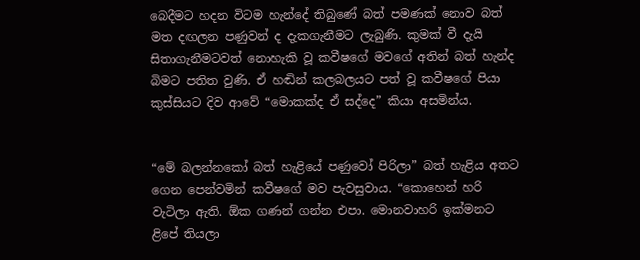බෙදීමට හදන විටම හැන්දේ තිබුණේ බත් පමණක් නොව බත් මත දඟලන පණුවන් ද දැකගැනීමට ලැබුණි. කුමක් වී දැයි සිතාගැනීමටවත් නොහැකි වූ කවීෂගේ මවගේ අතින් බත් හැන්ද බිමට පතිත වුණි. ඒ හඬින් කලබලයට පත් වූ කවීෂගේ පියා කුස්සියට දිව ආවේ “මොකක්ද ඒ සද්දෙ” කියා අසමින්ය.


“මේ බලන්නකෝ බත් හැළියේ පණුවෝ පිරිලා” බත් හැළිය අතට ගෙන පෙන්වමින් කවීෂගේ මව පැවසුවාය. “කොහෙන් හරි වැටිලා ඇති. ඕක ගණන් ගන්න එපා. මොනවාහරි ඉක්මනට ළිපේ තියලා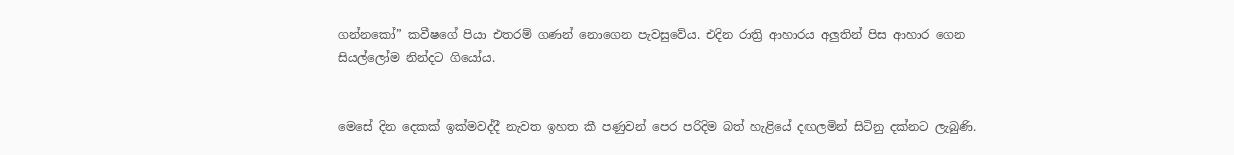ගන්නකෝ” කවීෂගේ පියා එතරම් ගණන් නොගෙන පැවසුවේය. එදින රාත්‍රි ආහාරය අලුතින් පිස ආහාර ගෙන සියල්ලෝම නින්දට ගියෝය.


මෙසේ දින දෙකක් ඉක්මවද්දී නැවත ඉහත කී පණුවන් පෙර පරිදිම බත් හැළියේ දඟලමින් සිටිනු දක්නට ලැබුණි.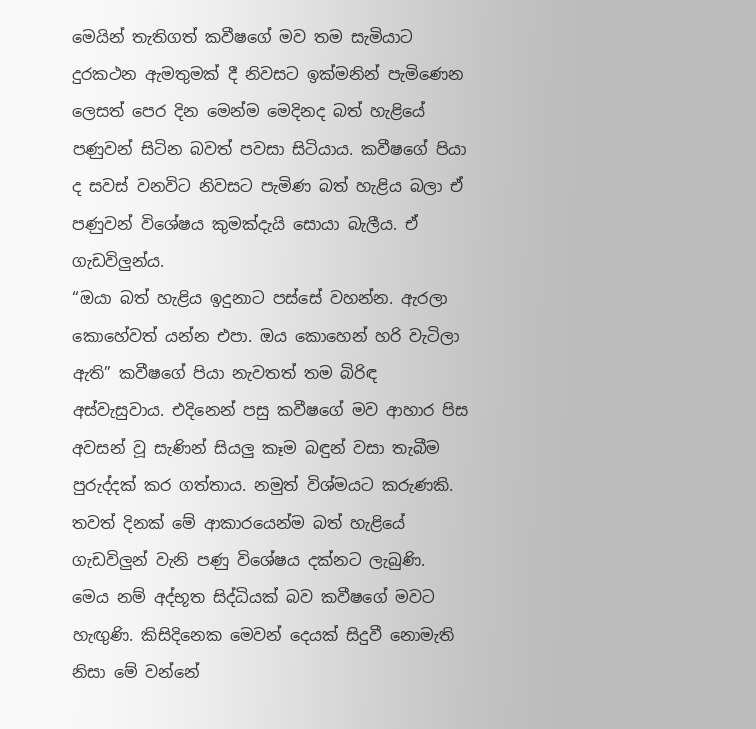මෙයින් තැතිගත් කවීෂගේ මව තම සැමියාට දුරකථන ඇමතුමක් දී නිවසට ඉක්මනින් පැමිණෙන ලෙසත් පෙර දින මෙන්ම මෙදිනද බත් හැළියේ පණුවන් සිටින බවත් පවසා සිටියාය. කවීෂගේ පියා ද සවස් වනවිට නිවසට පැමිණ බත් හැළිය බලා ඒ පණුවන් විශේෂය කුමක්දැයි සොයා බැලීය. ඒ ගැඩවිලුන්ය.
“ඔයා බත් හැළිය ඉදුනාට පස්සේ වහන්න. ඇරලා කොහේවත් යන්න එපා. ඔය කොහෙන් හරි වැටිලා ඇති” කවීෂගේ පියා නැවතත් තම බිරිඳ අස්වැසුවාය. එදිනෙන් පසු කවීෂගේ මව ආහාර පිස අවසන් වූ සැණින් සියලු කෑම බඳුන් වසා තැබීම පුරුද්දක් කර ගත්තාය. නමුත් විශ්මයට කරුණකි. තවත් දිනක් මේ ආකාරයෙන්ම බත් හැළියේ ගැඩවිලුන් වැනි පණු විශේෂය දක්නට ලැබුණි. මෙය නම් අද්භූත සිද්ධියක් බව කවීෂගේ මවට හැඟුණි. කිසිදිනෙක මෙවන් දෙයක් සිදුවී නොමැති නිසා මේ වන්නේ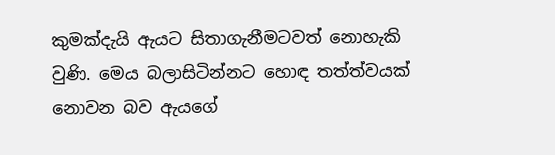කුමක්දැයි ඇයට සිතාගැනීමටවත් නොහැකි වුණි. මෙය බලාසිටින්නට හොඳ තත්ත්වයක් නොවන බව ඇයගේ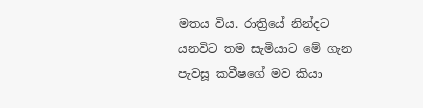මතය විය. රාත්‍රියේ නින්දට යනවිට තම සැමියාට මේ ගැන පැවසූ කවීෂගේ මව කියා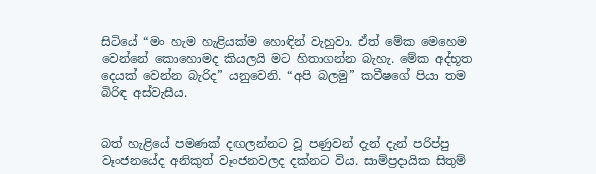සිටියේ “මං හැම හැළියක්ම හොඳින් වැහුවා. ඒත් මේක මෙහෙම වෙන්නේ කොහොමද කියලයි මට හිතාගන්න බැහැ. මේක අද්භූත දෙයක් වෙන්න බැරිද” යනුවෙනි. “අපි බලමු” කවීෂගේ පියා තම බිරිඳ අස්වැසීය.


බත් හැළියේ පමණක් දඟලන්නට වූ පණුවන් දැන් දැන් පරිප්පු වෑංජනයේද අනිකුත් වෑංජනවලද දක්නට විය. සාම්ප්‍රදායික සිතුම්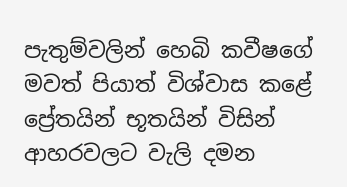පැතුම්වලින් හෙබි කවීෂගේ මවත් පියාත් විශ්වාස කළේ ප්‍රේතයින් භූතයින් විසින් ආහරවලට වැලි දමන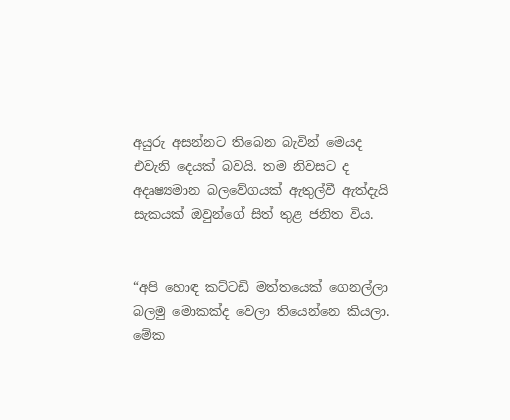අයුරු අසන්නට තිබෙන බැවින් මෙයද එවැනි දෙයක් බවයි. තම නිවසට ද අදෘෂ්‍යමාන බලවේගයක් ඇතුල්වී ඇත්දැයි සැකයක් ඔවුන්ගේ සිත් තුළ ජනිත විය.


“අපි හොඳ කට්ටඩි මත්තයෙක් ගෙනල්ලා බලමු මොකක්ද වෙලා තියෙන්නෙ කියලා. මේක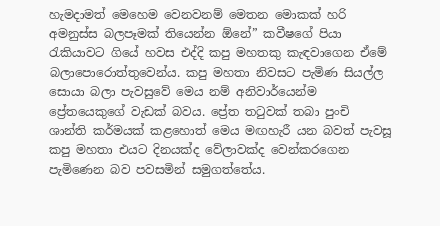හැමදාමත් මෙහෙම වෙනවනම් මෙතන මොකක් හරි අමනුස්ස බලපෑමක් තියෙන්න ඕනේ” කවීෂගේ පියා රැකියාවට ගියේ හවස එද්දි කපු මහතකු කැඳවාගෙන ඒමේ බලාපොරොත්තුවෙන්ය. කපු මහතා නිවසට පැමිණ සියල්ල සොයා බලා පැවසුවේ මෙය නම් අනිවාර්යෙන්ම ප්‍රේතයෙකුගේ වැඩක් බවය. ප්‍රේත තටුවක් තබා පුංචි ශාන්ති කර්මයක් කළහොත් මෙය මඟහැරී යන බවත් පැවසූ කපු මහතා එයට දිනයක්ද වේලාවක්ද වෙන්කරගෙන පැමිණෙන බව පවසමින් සමුගත්තේය.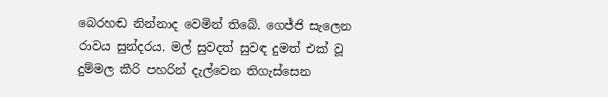බෙරහඬ නින්නාද වෙමින් තිබේ. ගෙජ්ජි සැලෙන රාවය සුන්දරය. මල් සුවදත් සුවඳ දුමත් එක් වූ දුම්මල කීරි පහරින් දැල්වෙන තිගැස්සෙන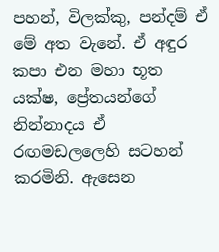පහන්, විලක්කු, පන්දම් ඒ මේ අත වැනේ. ඒ අඳුර කපා එන මහා භූත යක්ෂ, ප්‍රේතයන්ගේ නින්නාදය ඒ රඟමඩලලෙහි සටහන් කරමිනි. ඇසෙන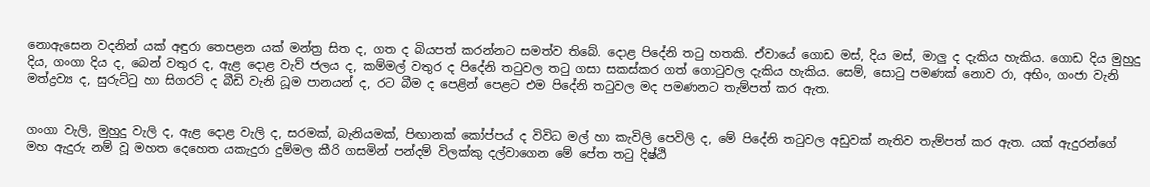නොඇසෙන වදනින් යක් අඳුරා තෙපළන යක් මන්ත්‍ර සිත ද, ගත ද බියපත් කරන්නට සමත්ව තිබේ. දොළ පිදේනි තටු හතකි. ඒවායේ ගොඩ මස්, දිය මස්, මාලු ද දැකිය හැකිය. ගොඩ දිය මුහුදු දිය, ගංගා දිය ද, බෙන් වතුර ද, ඇළ දොළ වැව් ජලය ද, කම්මල් වතුර ද පිදේනි තටුවල තටු ගසා සකස්කර ගත් ගොටුවල දැකිය හැකිය. සෙම්, සොටු පමණක් නොව රා, අභිං, ගංජා වැනි මත්ද්‍රව්‍ය ද, සුරුට්ටු හා සිගරට් ද බීඩි වැනි ධූම පානයන් ද, රට බීම ද පෙළින් පෙළට එම පිදේනි තටුවල මද පමණනට තැම්පත් කර ඇත.


ගංගා වැලි, මුහුදු වැලි ද, ඇළ දොළ වැලි ද, සරමක්, බැනියමක්, පිඟානක් කෝප්පය් ද විවිධ මල් හා කැවිලි පෙවිලි ද, මේ පිදේනි තටුවල අඩුවක් නැතිව තැම්පත් කර ඇත. යක් ඇදුරන්ගේ මහ ඇදුරු නම් වූ මහත දෙහෙත යකැදුරා දුම්මල කීරි ගසමින් පන්දම් විලක්කු දල්වාගෙන මේ පේත තටු දිෂ්ඨි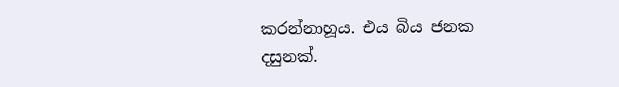කරන්නාහූය. එය බිය ජනක දසුනක්.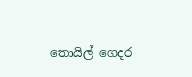තොයිල් ගෙදර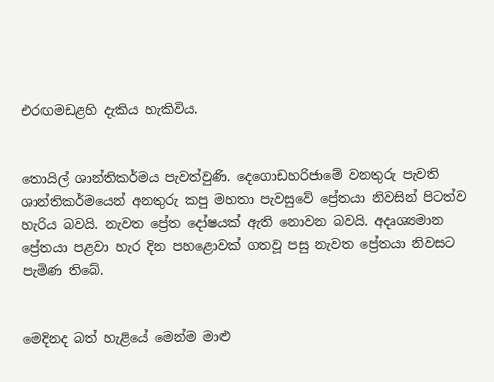එරඟමඩළහි දැකිය හැකිවිය.


තොයිල් ශාන්තිකර්මය පැවත්වුණි. දෙගොඩහරිජාමේ වනතුරු පැවති ශාන්තිකර්මයෙන් අනතුරු කපු මහතා පැවසුවේ ප්‍රේතයා නිවසින් පිටත්ව හැරිය බවයි. නැවත ප්‍රේත දෝෂයක් ඇති නොවන බවයි. අදෘශ්‍යමාන ප්‍රේතයා පළවා හැර දින පහළොවක් ගතවූ පසු නැවත ප්‍රේතයා නිවසට පැමිණ තිබේ.


මෙදිනද බත් හැළියේ මෙන්ම මාළු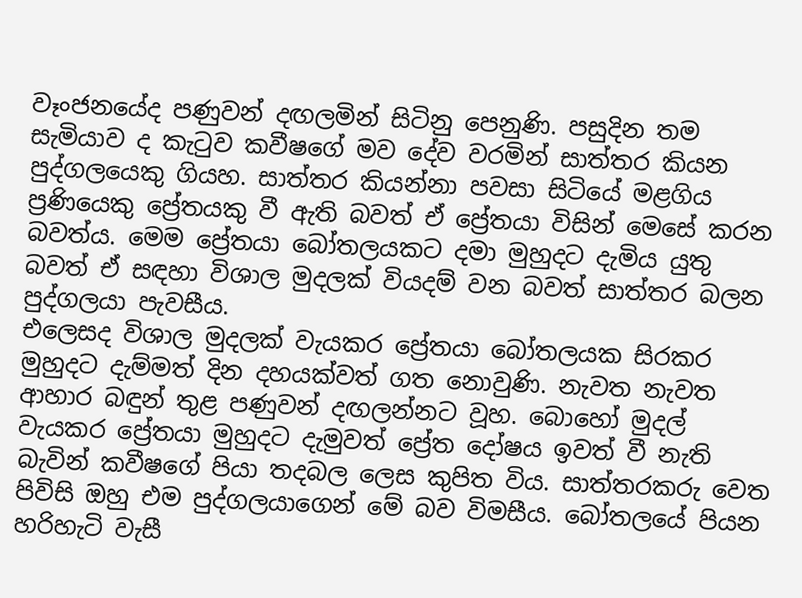වෑංජනයේද පණුවන් දඟලමින් සිටිනු පෙනුණි. පසුදින තම සැමියාව ද කැටුව කවීෂගේ මව දේව වරමින් සාත්තර කියන පුද්ගලයෙකු ගියහ. සාත්තර කියන්නා පවසා සිටියේ මළගිය ප්‍රණියෙකු ප්‍රේතයකු වී ඇති බවත් ඒ ප්‍රේතයා විසින් මෙසේ කරන බවත්ය. මෙම ප්‍රේතයා බෝතලයකට දමා මුහුදට දැමිය යුතු බවත් ඒ සඳහා විශාල මුදලක් වියදම් වන බවත් සාත්තර බලන පුද්ගලයා පැවසීය.
එලෙසද විශාල මුදලක් වැයකර ප්‍රේතයා බෝතලයක සිරකර මුහුදට දැම්මත් දින දහයක්වත් ගත නොවුණි. නැවත නැවත ආහාර බඳුන් තුළ පණුවන් දඟලන්නට වූහ. බොහෝ මුදල් වැයකර ප්‍රේතයා මුහුදට දැමුවත් ප්‍රේත දෝෂය ඉවත් වී නැති බැවින් කවීෂගේ පියා තදබල ලෙස කුපිත විය. සාත්තරකරු වෙත පිවිසි ඔහු එම පුද්ගලයාගෙන් මේ බව විමසීය. බෝතලයේ පියන හරිහැටි වැසී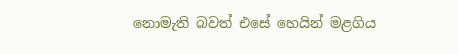නොමැති බවත් එසේ හෙයින් මළගිය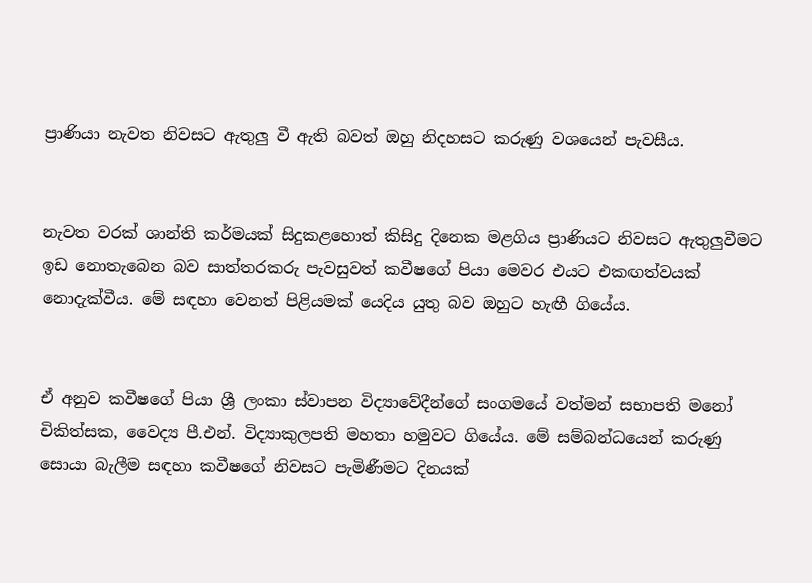ප්‍රාණියා නැවත නිවසට ඇතුලු වී ඇති බවත් ඔහු නිදහසට කරුණු වශයෙන් පැවසීය.


නැවත වරක් ශාන්ති කර්මයක් සිදුකළහොත් කිසිදු දිනෙක මළගිය ප්‍රාණියට නිවසට ඇතුලුවීමට ඉඩ නොතැබෙන බව සාත්තරකරු පැවසුවත් කවීෂගේ පියා මෙවර එයට එකඟත්වයක් නොදැක්වීය. මේ සඳහා වෙනත් පිළියමක් යෙදිය යුතු බව ඔහුට හැඟී ගියේය.


ඒ අනුව කවීෂගේ පියා ශ්‍රී ලංකා ස්වාපන විද්‍යාවේදීන්ගේ සංගමයේ වත්මන් සභාපති මනෝ චිකිත්සක, වෛද්‍ය පී.එන්. විද්‍යාකුලපති මහතා හමුවට ගියේය. මේ සම්බන්ධයෙන් කරුණු සොයා බැලීම සඳහා කවීෂගේ නිවසට පැමිණීමට දිනයක්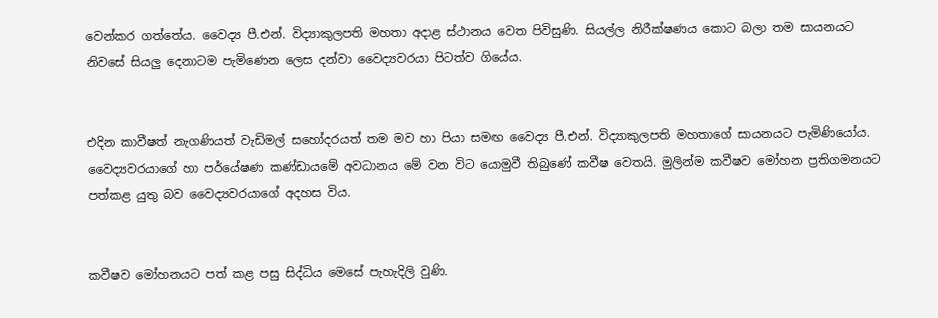වෙන්කර ගත්තේය. වෛද්‍ය පී.එන්. විද්‍යාකුලපති මහතා අදාළ ස්ථානය වෙත පිවිසුණි. සියල්ල නිරීක්ෂණය කොට බලා තම සායනයට නිවසේ සියලු දෙනාටම පැමිණෙන ලෙස දන්වා වෛද්‍යවරයා පිටත්ව ගියේය.


එදින කාවීෂත් නැගණියත් වැඩිමල් සහෝදරයත් තම මව හා පියා සමඟ වෛද්‍ය පී.එන්. විද්‍යාකුලපති මහතාගේ සායනයට පැමිණියෝය. වෛද්‍යවරයාගේ හා පර්යේෂණ කණ්ඩායමේ අවධානය මේ වන විට යොමුවී තිබුණේ කවීෂ වෙතයි. මුලින්ම කවීෂව මෝහන ප්‍රතිගමනයට පත්කළ යුතු බව වෛද්‍යවරයාගේ අදහස විය.


කවීෂව මෝහනයට පත් කළ පසු සිද්ධිය මෙසේ පැහැදිලි වුණි.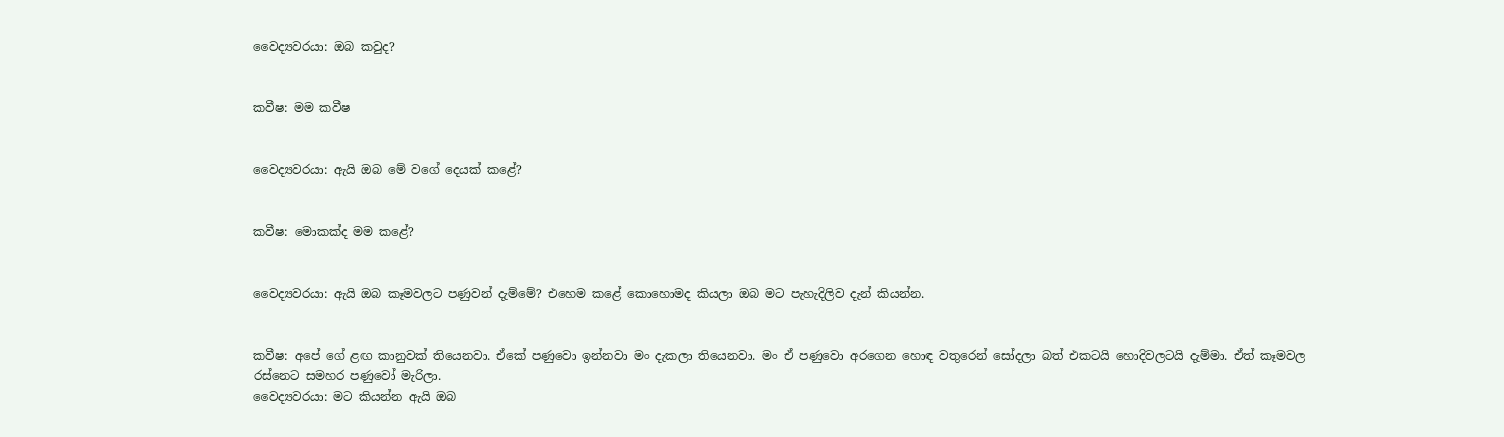වෛද්‍යවරයා: ඔබ කවුද?


කවීෂ: මම කවීෂ


වෛද්‍යවරයා: ඇයි ඔබ මේ වගේ දෙයක් කළේ?


කවීෂ: මොකක්ද මම කළේ?


වෛද්‍යවරයා: ඇයි ඔබ කෑමවලට පණුවන් දැම්මේ? එහෙම කළේ කොහොමද කියලා ඔබ මට පැහැදිලිව දැන් කියන්න.


කවීෂ: අපේ ගේ ළඟ කානුවක් තියෙනවා. ඒකේ පණුවො ඉන්නවා මං දැකලා තියෙනවා. මං ඒ පණුවො අරගෙන හොඳ වතුරෙන් සෝදලා බත් එකටයි හොදිවලටයි දැම්මා. ඒත් කෑමවල රස්නෙට සමහර පණුවෝ මැරිලා.
වෛද්‍යවරයා: මට කියන්න ඇයි ඔබ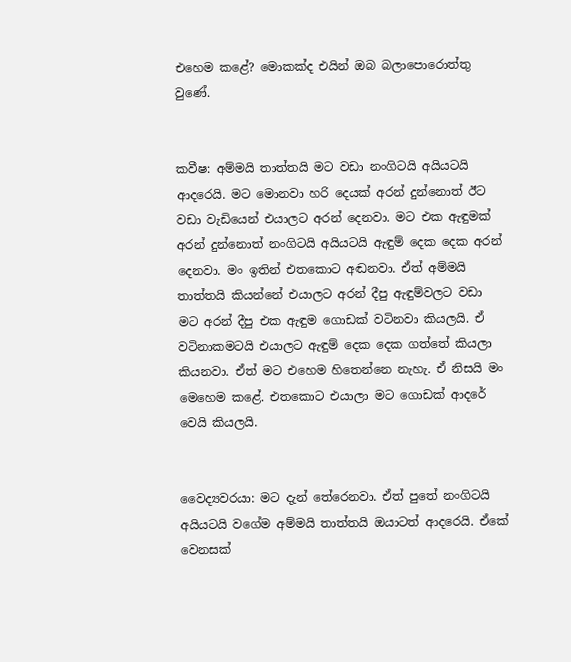එහෙම කළේ? මොකක්ද එයින් ඔබ බලාපොරොත්තු වුණේ.


කවීෂ: අම්මයි තාත්තයි මට වඩා නංගිටයි අයියටයි ආදරෙයි. මට මොනවා හරි දෙයක් අරන් දුන්නොත් ඊට වඩා වැඩියෙන් එයාලට අරන් දෙනවා. මට එක ඇඳුමක් අරන් දුන්නොත් නංගිටයි අයියටයි ඇඳුම් දෙක දෙක අරන් දෙනවා. මං ඉතින් එතකොට අඬනවා. ඒත් අම්මයි තාත්තයි කියන්නේ එයාලට අරන් දීපු ඇඳුම්වලට වඩා මට අරන් දීපු එක ඇඳුම ගොඩක් වටිනවා කියලයි. ඒ වටිනාකමටයි එයාලට ඇඳුම් දෙක දෙක ගත්තේ කියලා කියනවා. ඒත් මට එහෙම හිතෙන්නෙ නැහැ. ඒ නිසයි මං මෙහෙම කළේ. එතකොට එයාලා මට ගොඩක් ආදරේ වෙයි කියලයි.


වෛද්‍යවරයා: මට දැන් තේරෙනවා. ඒත් පුතේ නංගිටයි අයියටයි වගේම අම්මයි තාත්තයි ඔයාටත් ආදරෙයි. ඒකේ වෙනසක්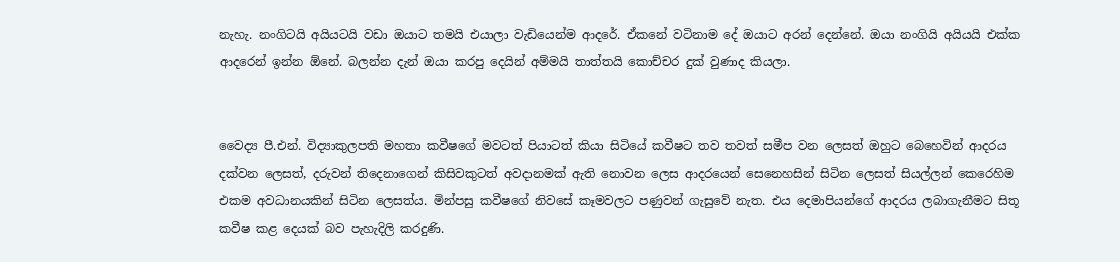නැහැ. නංගිටයි අයියටයි වඩා ඔයාට තමයි එයාලා වැඩියෙන්ම ආදරේ. ඒකනේ වටිනාම දේ ඔයාට අරන් දෙන්නේ. ඔයා නංගියි අයියයි එක්ක ආදරෙන් ඉන්න ඕනේ. බලන්න දැන් ඔයා කරපු දෙයින් අම්මයි තාත්තයි කොච්චර දුක් වුණාද කියලා.


වෛද්‍ය පී.එන්. විද්‍යාකුලපති මහතා කවීෂගේ මවටත් පියාටත් කියා සිටියේ කවීෂට තව තවත් සමීප වන ලෙසත් ඔහුට බෙහෙවින් ආදරය දක්වන ලෙසත්, දරුවන් තිදෙනාගෙන් කිසිවකුටත් අවදානමක් ඇති නොවන ලෙස ආදරයෙන් සෙනෙහසින් සිටින ලෙසත් සියල්ලන් කෙරෙහිම එකම අවධානයකින් සිටින ලෙසත්ය. මින්පසු කවීෂගේ නිවසේ කෑමවලට පණුවන් ගැසුවේ නැත. එය දෙමාපියන්ගේ ආදරය ලබාගැනීමට සිතූ කවීෂ කළ දෙයක් බව පැහැදිලි කරදුණි.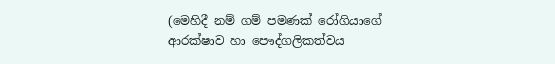(මෙහිදී නම් ගම් පමණක් රෝගියාගේ ආරක්ෂාව හා පෞද්ගලිකත්වය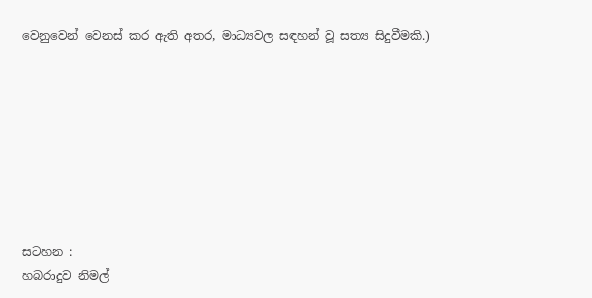වෙනුවෙන් වෙනස් කර ඇති අතර, මාධ්‍යවල සඳහන් වූ සත්‍ය සිදුවීමකි.)








සටහන :
හබරාදුව නිමල්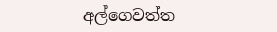අල්ගෙවත්ත